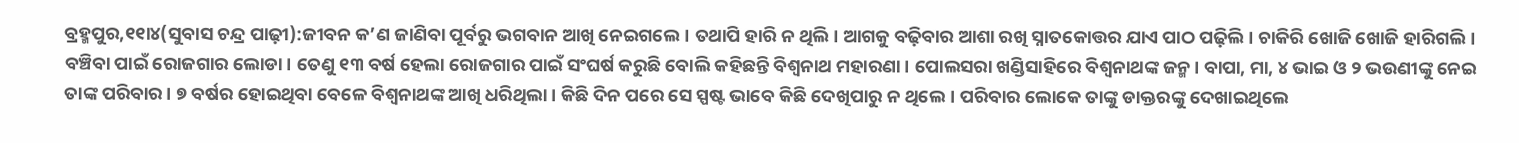ବ୍ରହ୍ମପୁର,୧୧ା୪(ସୁବାସ ଚନ୍ଦ୍ର ପାଢ଼ୀ):ଜୀବନ କ’ଣ ଜାଣିବା ପୂର୍ବରୁ ଭଗବାନ ଆଖି ନେଇଗଲେ। ତଥାପି ହାରି ନ ଥିଲି। ଆଗକୁ ବଢ଼ିବାର ଆଶା ରଖି ସ୍ନାତକୋତ୍ତର ଯାଏ ପାଠ ପଢ଼ିଲି। ଚାକିରି ଖୋଜି ଖୋଜି ହାରିଗଲି। ବଞ୍ଚିବା ପାଇଁ ରୋଜଗାର ଲୋଡା। ତେଣୁ ୧୩ ବର୍ଷ ହେଲା ରୋଜଗାର ପାଇଁ ସଂଘର୍ଷ କରୁଛି ବୋଲି କହିଛନ୍ତି ବିଶ୍ୱନାଥ ମହାରଣା। ପୋଲସରା ଖଣ୍ଡିସାହିରେ ବିଶ୍ୱନାଥଙ୍କ ଜନ୍ମ। ବାପା, ମା, ୪ ଭାଇ ଓ ୨ ଭଉଣୀଙ୍କୁ ନେଇ ତାଙ୍କ ପରିବାର। ୭ ବର୍ଷର ହୋଇଥିବା ବେଳେ ବିଶ୍ୱନାଥଙ୍କ ଆଖି ଧରିଥିଲା। କିଛି ଦିନ ପରେ ସେ ସ୍ପଷ୍ଟ ଭାବେ କିଛି ଦେଖିପାରୁ ନ ଥିଲେ। ପରିବାର ଲୋକେ ତାଙ୍କୁ ଡାକ୍ତରଙ୍କୁ ଦେଖାଇଥିଲେ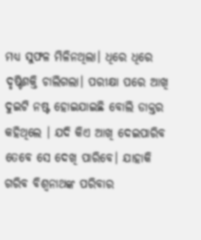ମଧ୍ୟ ସୁଫଳ ମିଳିନଥିଲା। ଧିରେ ଧିରେ ଦୃଷ୍ଟିଶକ୍ତି ଚାଲିଗଲା। ପରୀକ୍ଷା ପରେ ଆଖି ଦୁଇଟି ନଷ୍ଟ ହୋଇଯାଇଛି ବୋଲି ଡାକ୍ତର କହିଥିଲେ । ଯଦି କିଏ ଆଖି ଦେଇପାରିବ ତେବେ ସେ ଦେଖି ପାରିବେ। ଯାହାକି ଗରିବ ବିଶ୍ୱନାଥଙ୍କ ପରିବାର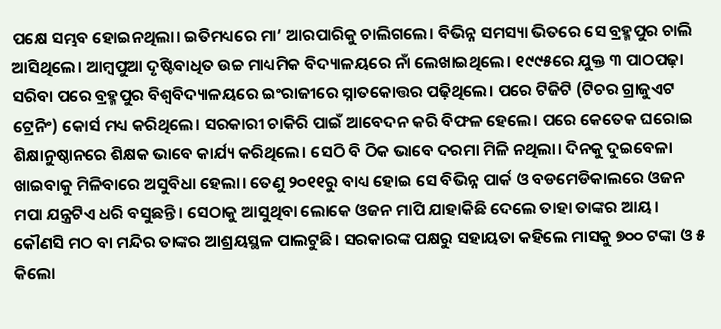ପକ୍ଷେ ସମ୍ଭବ ହୋଇନଥିଲା। ଇତିମଧ୍ୟରେ ମା’ ଆରପାରିକୁ ଚାଲିଗଲେ। ବିଭିନ୍ନ ସମସ୍ୟା ଭିତରେ ସେ ବ୍ରହ୍ମପୁର ଚାଲି ଆସିଥିଲେ। ଆମ୍ବପୁଆ ଦୃଷ୍ଟିବାଧିତ ଉଚ୍ଚ ମାଧ୍ୟମିକ ବିଦ୍ୟାଳୟରେ ନାଁ ଲେଖାଇଥିଲେ। ୧୯୯୫ରେ ଯୁକ୍ତ ୩ ପାଠପଢ଼ା ସରିବା ପରେ ବ୍ରହ୍ମପୁର ବିଶ୍ୱବିଦ୍ୟାଳୟରେ ଇଂରାଜୀରେ ସ୍ନାତକୋତ୍ତର ପଢ଼ିଥିଲେ। ପରେ ଟିଜିଟି (ଟିଚର ଗ୍ରାଜୁଏଟ ଟ୍ରେନିଂ) କୋର୍ସ ମଧ୍ୟ କରିଥିଲେ। ସରକାରୀ ଚାକିରି ପାଇଁ ଆବେଦନ କରି ବିଫଳ ହେଲେ। ପରେ କେତେକ ଘରୋଇ ଶିକ୍ଷାନୁଷ୍ଠାନରେ ଶିକ୍ଷକ ଭାବେ କାର୍ଯ୍ୟ କରିଥିଲେ। ସେଠି ବି ଠିକ ଭାବେ ଦରମା ମିଳି ନଥିଲା। ଦିନକୁ ଦୁଇବେଳା ଖାଇବାକୁ ମିଳିବାରେ ଅସୁବିଧା ହେଲା। ତେଣୁ ୨୦୧୧ରୁ ବାଧ୍ୟ ହୋଇ ସେ ବିଭିନ୍ନ ପାର୍କ ଓ ବଡମେଡିକାଲରେ ଓଜନ ମପା ଯନ୍ତ୍ରଟିଏ ଧରି ବସୁଛନ୍ତି। ସେଠାକୁ ଆସୁଥିବା ଲୋକେ ଓଜନ ମାପି ଯାହାକିଛି ଦେଲେ ତାହା ତାଙ୍କର ଆୟ। କୌଣସି ମଠ ବା ମନ୍ଦିର ତାଙ୍କର ଆଶ୍ରୟସ୍ଥଳ ପାଲଟୁଛି। ସରକାରଙ୍କ ପକ୍ଷରୁ ସହାୟତା କହିଲେ ମାସକୁ ୭୦୦ ଟଙ୍କା ଓ ୫ କିଲୋ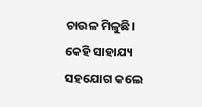ଚାଉଳ ମିଳୁଛି। କେହି ସାହାଯ୍ୟ ସହଯୋଗ କଲେ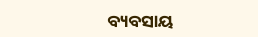ବ୍ୟବସାୟ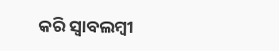କରି ସ୍ବାବଲମ୍ବୀ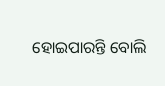ହୋଇପାରନ୍ତି ବୋଲି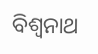ବିଶ୍ୱନାଥ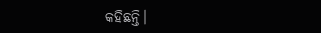କହିଛନ୍ତି।